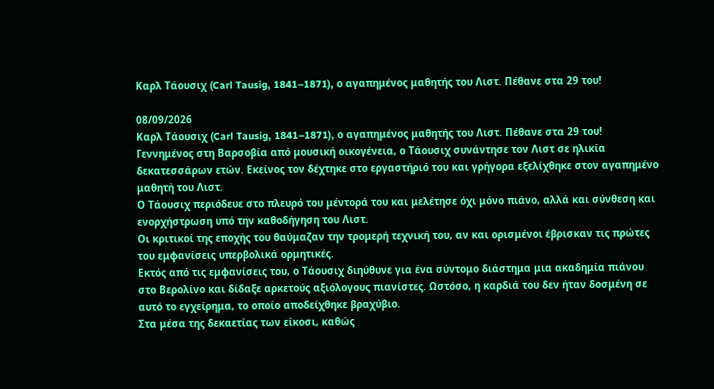Καρλ Τάουσιχ (Carl Tausig, 1841–1871), ο αγαπημένος μαθητής του Λιστ. Πέθανε στα 29 του!

08/09/2026
Καρλ Τάουσιχ (Carl Tausig, 1841–1871), ο αγαπημένος μαθητής του Λιστ. Πέθανε στα 29 του!
Γεννημένος στη Βαρσοβία από μουσική οικογένεια, ο Τάουσιχ συνάντησε τον Λιστ σε ηλικία δεκατεσσάρων ετών. Εκείνος τον δέχτηκε στο εργαστήριό του και γρήγορα εξελίχθηκε στον αγαπημένο μαθητή του Λιστ.
Ο Τάουσιχ περιόδευε στο πλευρό του μέντορά του και μελέτησε όχι μόνο πιάνο, αλλά και σύνθεση και ενορχήστρωση υπό την καθοδήγηση του Λιστ.
Οι κριτικοί της εποχής του θαύμαζαν την τρομερή τεχνική του, αν και ορισμένοι έβρισκαν τις πρώτες του εμφανίσεις υπερβολικά ορμητικές.
Εκτός από τις εμφανίσεις του, ο Τάουσιχ διηύθυνε για ένα σύντομο διάστημα μια ακαδημία πιάνου στο Βερολίνο και δίδαξε αρκετούς αξιόλογους πιανίστες. Ωστόσο, η καρδιά του δεν ήταν δοσμένη σε αυτό το εγχείρημα, το οποίο αποδείχθηκε βραχύβιο.
Στα μέσα της δεκαετίας των είκοσι, καθώς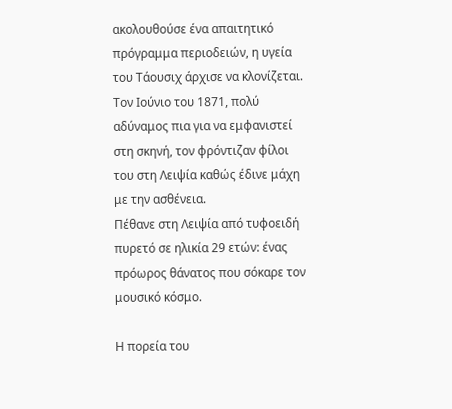ακολουθούσε ένα απαιτητικό πρόγραμμα περιοδειών, η υγεία του Τάουσιχ άρχισε να κλονίζεται. Τον Ιούνιο του 1871, πολύ αδύναμος πια για να εμφανιστεί στη σκηνή, τον φρόντιζαν φίλοι του στη Λειψία καθώς έδινε μάχη με την ασθένεια.
Πέθανε στη Λειψία από τυφοειδή πυρετό σε ηλικία 29 ετών: ένας πρόωρος θάνατος που σόκαρε τον μουσικό κόσμο.

Η πορεία του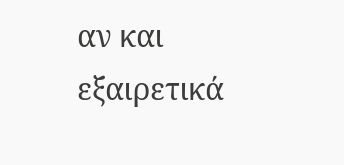αν και εξαιρετικά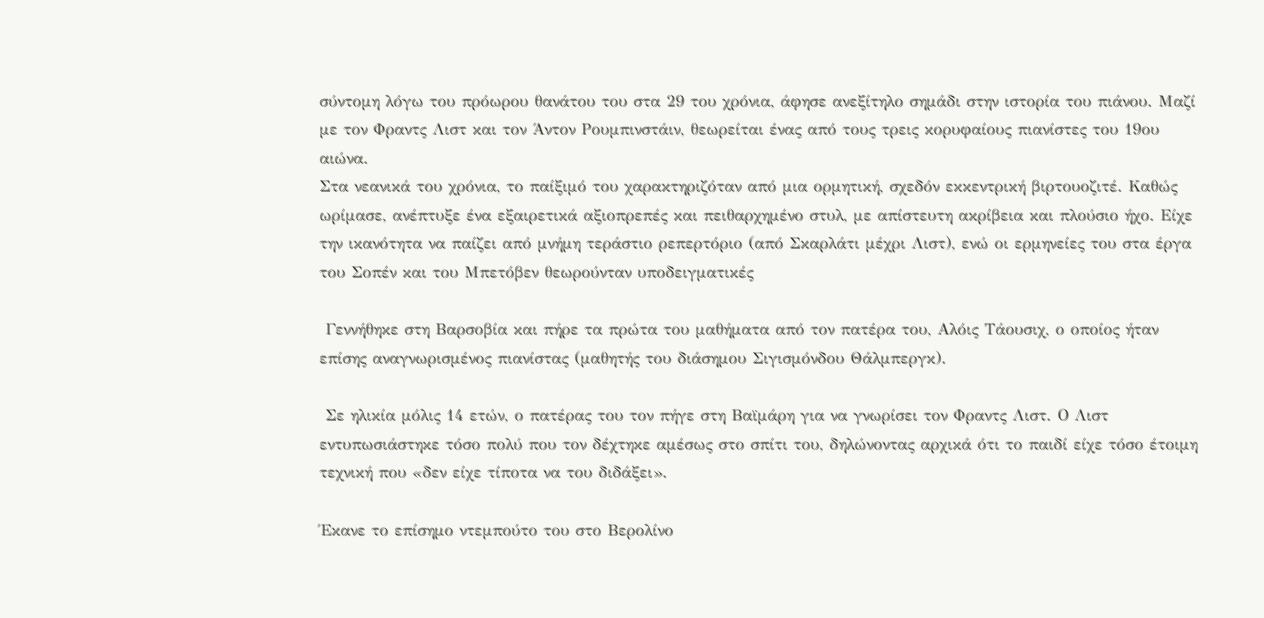σύντομη λόγω του πρόωρου θανάτου του στα 29 του χρόνια, άφησε ανεξίτηλο σημάδι στην ιστορία του πιάνου. Μαζί με τον Φραντς Λιστ και τον Άντον Ρουμπινστάιν, θεωρείται ένας από τους τρεις κορυφαίους πιανίστες του 19ου αιώνα.
Στα νεανικά του χρόνια, το παίξιμό του χαρακτηριζόταν από μια ορμητική, σχεδόν εκκεντρική βιρτουοζιτέ. Καθώς ωρίμασε, ανέπτυξε ένα εξαιρετικά αξιοπρεπές και πειθαρχημένο στυλ, με απίστευτη ακρίβεια και πλούσιο ήχο. Είχε την ικανότητα να παίζει από μνήμη τεράστιο ρεπερτόριο (από Σκαρλάτι μέχρι Λιστ), ενώ οι ερμηνείες του στα έργα του Σοπέν και του Μπετόβεν θεωρούνταν υποδειγματικές

 Γεννήθηκε στη Βαρσοβία και πήρε τα πρώτα του μαθήματα από τον πατέρα του, Αλόις Τάουσιχ, ο οποίος ήταν επίσης αναγνωρισμένος πιανίστας (μαθητής του διάσημου Σιγισμόνδου Θάλμπεργκ).

 Σε ηλικία μόλις 14 ετών, ο πατέρας του τον πήγε στη Βαϊμάρη για να γνωρίσει τον Φραντς Λιστ. Ο Λιστ εντυπωσιάστηκε τόσο πολύ που τον δέχτηκε αμέσως στο σπίτι του, δηλώνοντας αρχικά ότι το παιδί είχε τόσο έτοιμη τεχνική που «δεν είχε τίποτα να του διδάξει».

Έκανε το επίσημο ντεμπούτο του στο Βερολίνο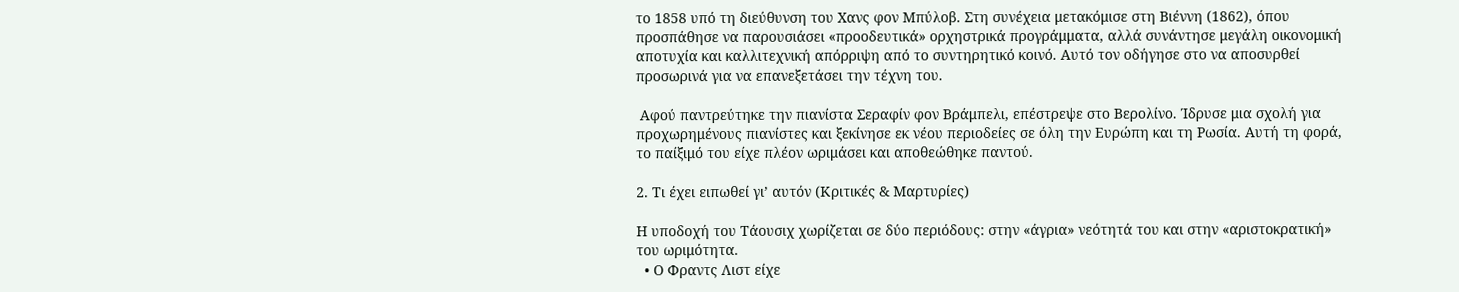το 1858 υπό τη διεύθυνση του Χανς φον Μπύλοβ. Στη συνέχεια μετακόμισε στη Βιέννη (1862), όπου προσπάθησε να παρουσιάσει «προοδευτικά» ορχηστρικά προγράμματα, αλλά συνάντησε μεγάλη οικονομική αποτυχία και καλλιτεχνική απόρριψη από το συντηρητικό κοινό. Αυτό τον οδήγησε στο να αποσυρθεί προσωρινά για να επανεξετάσει την τέχνη του.

 Αφού παντρεύτηκε την πιανίστα Σεραφίν φον Βράμπελι, επέστρεψε στο Βερολίνο. Ίδρυσε μια σχολή για προχωρημένους πιανίστες και ξεκίνησε εκ νέου περιοδείες σε όλη την Ευρώπη και τη Ρωσία. Αυτή τη φορά, το παίξιμό του είχε πλέον ωριμάσει και αποθεώθηκε παντού.

2. Τι έχει ειπωθεί γι’ αυτόν (Κριτικές & Μαρτυρίες)

Η υποδοχή του Τάουσιχ χωρίζεται σε δύο περιόδους: στην «άγρια» νεότητά του και στην «αριστοκρατική» του ωριμότητα.
  • Ο Φραντς Λιστ είχε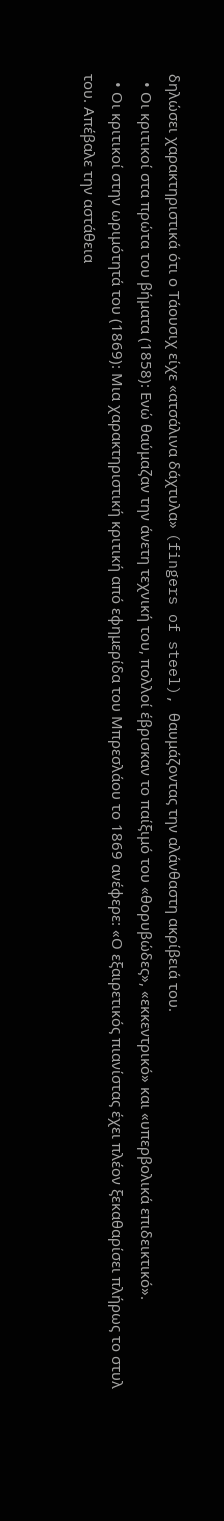δηλώσει χαρακτηριστικά ότι ο Τάουσιχ είχε «ατσάλινα δάχτυλα» (fingers of steel), θαυμάζοντας την αλάνθαστη ακρίβειά του.
  • Οι κριτικοί στα πρώτα του βήματα (1858): Ενώ θαύμαζαν την άνετη τεχνική του, πολλοί έβρισκαν το παίξιμό του «θορυβώδες», «εκκεντρικό» και «υπερβολικά επιδεικτικό».
  • Οι κριτικοί στην ωριμότητά του (1869): Μια χαρακτηριστική κριτική από εφημερίδα του Μπρεσλάου το 1869 ανέφερε: «Ο εξαιρετικός πιανίστας έχει πλέον ξεκαθαρίσει πλήρως το στυλ του. Απέβαλε την αστάθεια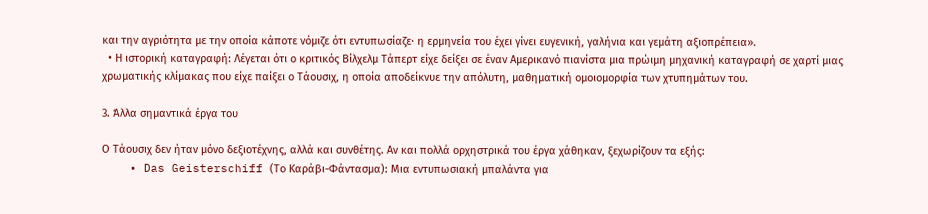και την αγριότητα με την οποία κάποτε νόμιζε ότι εντυπωσίαζε· η ερμηνεία του έχει γίνει ευγενική, γαλήνια και γεμάτη αξιοπρέπεια».
  • Η ιστορική καταγραφή: Λέγεται ότι ο κριτικός Βίλχελμ Τάπερτ είχε δείξει σε έναν Αμερικανό πιανίστα μια πρώιμη μηχανική καταγραφή σε χαρτί μιας χρωματικής κλίμακας που είχε παίξει ο Τάουσιχ, η οποία αποδείκνυε την απόλυτη, μαθηματική ομοιομορφία των χτυπημάτων του.

3. Άλλα σημαντικά έργα του

Ο Τάουσιχ δεν ήταν μόνο δεξιοτέχνης, αλλά και συνθέτης. Αν και πολλά ορχηστρικά του έργα χάθηκαν, ξεχωρίζουν τα εξής:
    • Das Geisterschiff (Το Καράβι-Φάντασμα): Μια εντυπωσιακή μπαλάντα για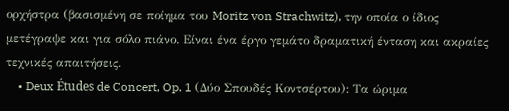ορχήστρα (βασισμένη σε ποίημα του Moritz von Strachwitz), την οποία ο ίδιος μετέγραψε και για σόλο πιάνο. Είναι ένα έργο γεμάτο δραματική ένταση και ακραίες τεχνικές απαιτήσεις.
    • Deux Études de Concert, Op. 1 (Δύο Σπουδές Κοντσέρτου): Τα ώριμα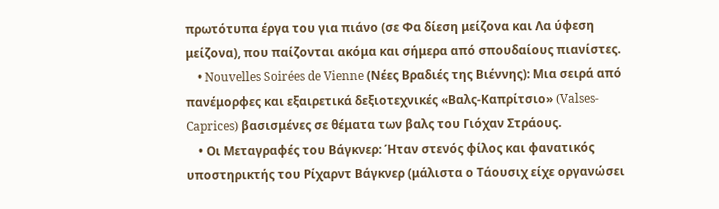πρωτότυπα έργα του για πιάνο (σε Φα δίεση μείζονα και Λα ύφεση μείζονα), που παίζονται ακόμα και σήμερα από σπουδαίους πιανίστες.
    • Nouvelles Soirées de Vienne (Νέες Βραδιές της Βιέννης): Μια σειρά από πανέμορφες και εξαιρετικά δεξιοτεχνικές «Βαλς-Καπρίτσιο» (Valses-Caprices) βασισμένες σε θέματα των βαλς του Γιόχαν Στράους.
    • Οι Μεταγραφές του Βάγκνερ: Ήταν στενός φίλος και φανατικός υποστηρικτής του Ρίχαρντ Βάγκνερ (μάλιστα ο Τάουσιχ είχε οργανώσει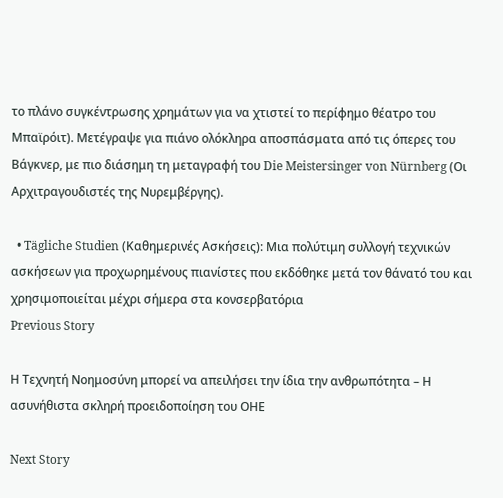το πλάνο συγκέντρωσης χρημάτων για να χτιστεί το περίφημο θέατρο του Μπαϊρόιτ). Μετέγραψε για πιάνο ολόκληρα αποσπάσματα από τις όπερες του Βάγκνερ, με πιο διάσημη τη μεταγραφή του Die Meistersinger von Nürnberg (Οι Αρχιτραγουδιστές της Νυρεμβέργης).

  • Tägliche Studien (Καθημερινές Ασκήσεις): Μια πολύτιμη συλλογή τεχνικών ασκήσεων για προχωρημένους πιανίστες που εκδόθηκε μετά τον θάνατό του και χρησιμοποιείται μέχρι σήμερα στα κονσερβατόρια
Previous Story

Η Τεχνητή Νοημοσύνη μπορεί να απειλήσει την ίδια την ανθρωπότητα – Η ασυνήθιστα σκληρή προειδοποίηση του ΟΗΕ

Next Story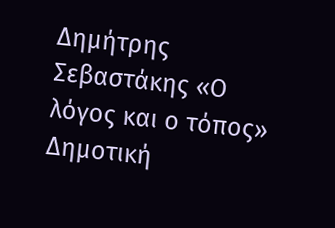Δημήτρης Σεβαστάκης «Ο λόγος και ο τόπος» Δημοτική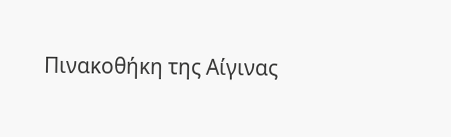Πινακοθήκη της Αίγινας